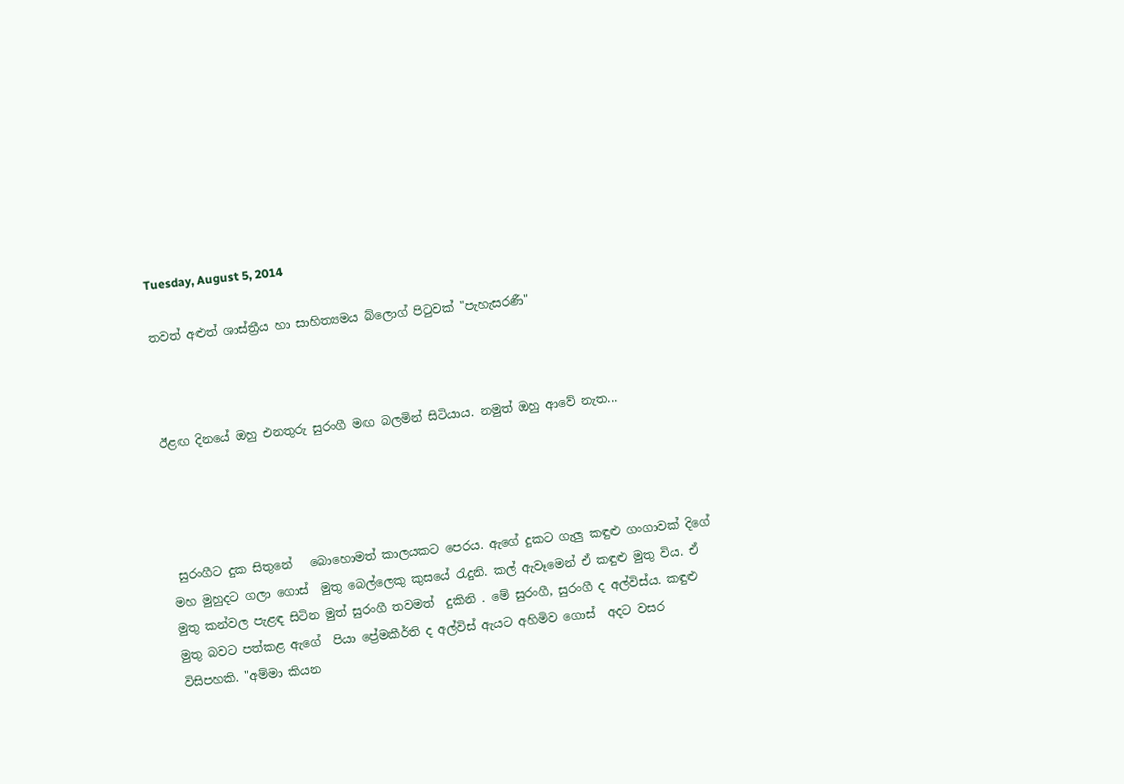Tuesday, August 5, 2014

තවත් අළුත් ශාස්ත්‍රීය හා සාහිත්‍යමය බ්ලොග් පිටුවක් "පැහැසරණී"



ඊළඟ දිනයේ ඔහු එනතුරු සුරංගී මඟ බලමින් සිටියාය. නමුත් ඔහු ආවේ නැත...




 සුරංගීට දුක සිතුනේ   බොහොමත් කාලයකට පෙරය. ඇගේ දුකට ගැලු කඳුළු ගංගාවක් දිගේ මහ මුහුදට ගලා ගොස්  මුතු බෙල්ලෙකු කුසයේ රැදුනි. කල් ඇවෑමෙන් ඒ කඳුළු මුතු විය. ඒ මුතු කන්වල පැළඳ සිටින මුත් සුරංගී තවමත්  දුකිනි . මේ සුරංගී, සුරංගී ද අල්විස්ය. කඳුළු මුතු බවට පත්කළ ඇගේ  පියා ප්‍රේමකීර්ති ද අල්විස් ඇයට අහිමිව ගොස්  අදට වසර විසිපහකි. "අම්මා කියන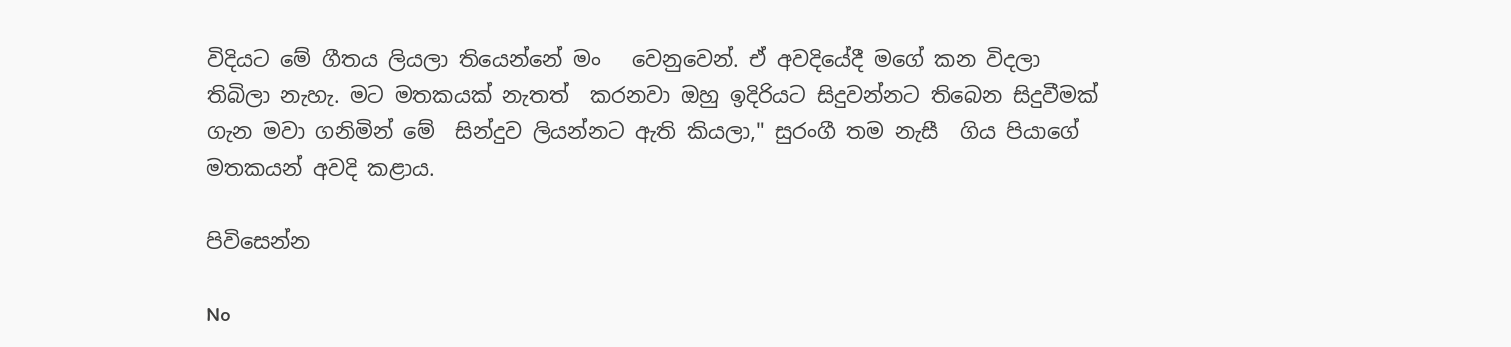විදියට මේ ගීතය ලියලා තියෙන්නේ මං   වෙනුවෙන්. ඒ අවදියේදී මගේ කන විදලා තිබිලා නැහැ. මට මතකයක් නැතත්  කරනවා ඔහු ඉදිරියට සිදුවන්නට තිබෙන සිදුවීමක් ගැන මවා ගනිමින් මේ  සින්දුව ලියන්නට ඇති කියලා," සුරංගී තම නැසී  ගිය පියාගේ මතකයන් අවදි කළාය.

පිවිසෙන්න

No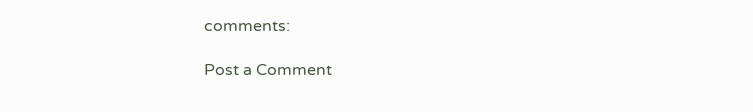comments:

Post a Comment